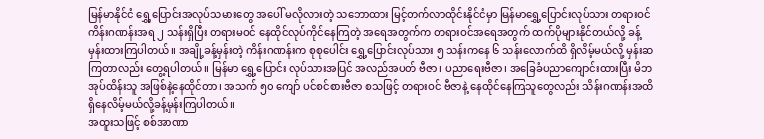မြန်မာနိုင်ငံ ရွှေ့ပြောင်းအလုပ်သမားတွေ အပေါ် မလိုလားတဲ့ သဘောထား မြင့်တက်လာထိုင်းနိုင်ငံမှာ မြန်မာရွှေ့ပြောင်းလုပ်သား တရားဝင် ကိန်းဂဏန်းအရ ၂ သန်းရှိပြီး တရားမဝင် နေထိုင်လုပ်ကိုင်နေကြတဲ့ အရေအတွက်က တရားဝင်အရေအတွက် ထက်ပိုများနိုင်တယ်လို့ ခန့်မှန်းထားကြပါတယ်။ အချို့ခန့်မှန်းတဲ့ ကိန်းဂဏန်းက စုစုပေါင်း ရွှေ့ပြောင်းလုပ်သား ၅ သန်းကနေ ၆ သန်းလောက်ထိ ရှိလိမ့်မယ်လို့ မှန်းဆကြတာလည်း တွေ့ရပါတယ်။ မြန်မာ ရွှေ့ပြောင်း လုပ်သားအပြင် အလည်အပတ် ဗီဇာ၊ ပညာရေးဗီဇာ၊ အခြေခံပညာကျောင်းထားပြီး မိဘအုပ်ထိန်းသူ အဖြစ်နဲ့နေထိုင်တာ၊ အသက် ၅၀ ကျော် ပင်စင်စားဗီဇာ စသဖြင့် တရားဝင် ဗီဇာနဲ့ နေထိုင်နေကြသူတွေလည်း သိန်းဂဏန်းအထိ ရှိနေလိမ့်မယ်လို့ခန့်မှန်းကြပါတယ်။
အထူးသဖြင့် စစ်အာဏာ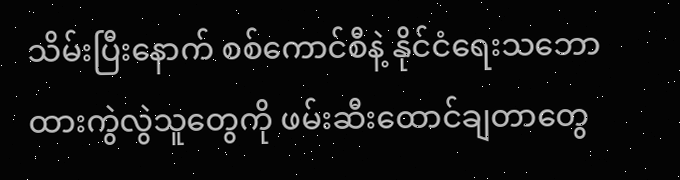သိမ်းပြီးနောက် စစ်ကောင်စီနဲ့ နိုင်ငံရေးသဘောထားကွဲလွဲသူတွေကို ဖမ်းဆီးထောင်ချတာတွေ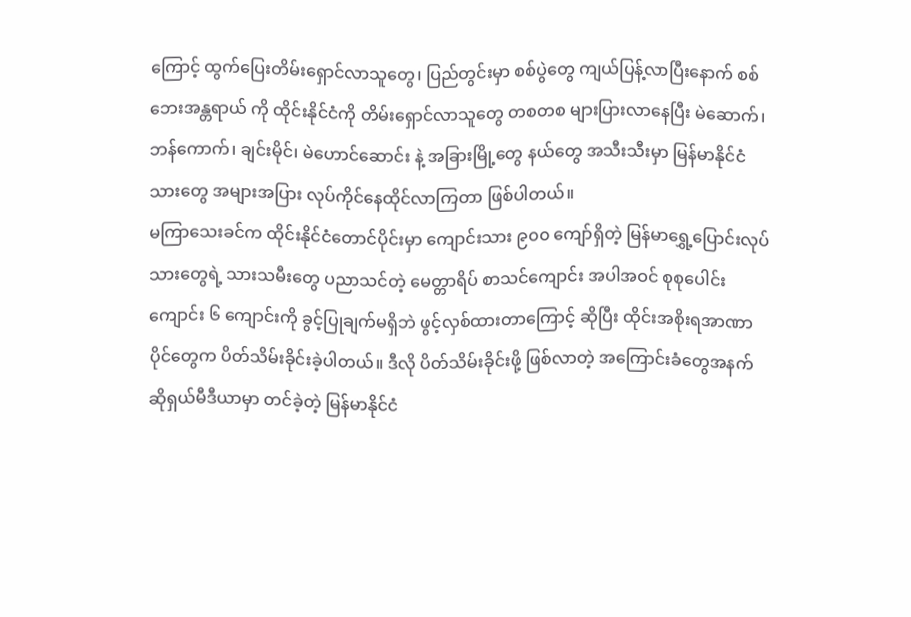ကြောင့် ထွက်ပြေးတိမ်းရှောင်လာသူတွေ၊ ပြည်တွင်းမှာ စစ်ပွဲတွေ ကျယ်ပြန့်လာပြီးနောက် စစ်ဘေးအန္တရာယ် ကို ထိုင်းနိုင်ငံကို တိမ်းရှောင်လာသူတွေ တစတစ များပြားလာနေပြီး မဲဆောက်၊ ဘန်ကောက်၊ ချင်းမိုင်၊ မဲဟောင်ဆောင်း နဲ့ အခြားမြို့တွေ နယ်တွေ အသီးသီးမှာ မြန်မာနိုင်ငံသားတွေ အများအပြား လုပ်ကိုင်နေထိုင်လာကြတာ ဖြစ်ပါတယ်။
မကြာသေးခင်က ထိုင်းနိုင်ငံတောင်ပိုင်းမှာ ကျောင်းသား ၉၀၀ ကျော်ရှိတဲ့ မြန်မာရွှေ့ပြောင်းလုပ်သားတွေရဲ့ သားသမီးတွေ ပညာသင်တဲ့ မေတ္တာရိပ် စာသင်ကျောင်း အပါအဝင် စုစုပေါင်း ကျောင်း ၆ ကျောင်းကို ခွင့်ပြုချက်မရှိဘဲ ဖွင့်လှစ်ထားတာကြောင့် ဆိုပြီး ထိုင်းအစိုးရအာဏာပိုင်တွေက ပိတ်သိမ်းခိုင်းခဲ့ပါတယ်။ ဒီလို ပိတ်သိမ်းခိုင်းဖို့ ဖြစ်လာတဲ့ အကြောင်းခံတွေအနက် ဆိုရှယ်မီဒီယာမှာ တင်ခဲ့တဲ့ မြန်မာနိုင်ငံ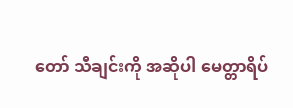တော် သီချင်းကို အဆိုပါ မေတ္တာရိပ်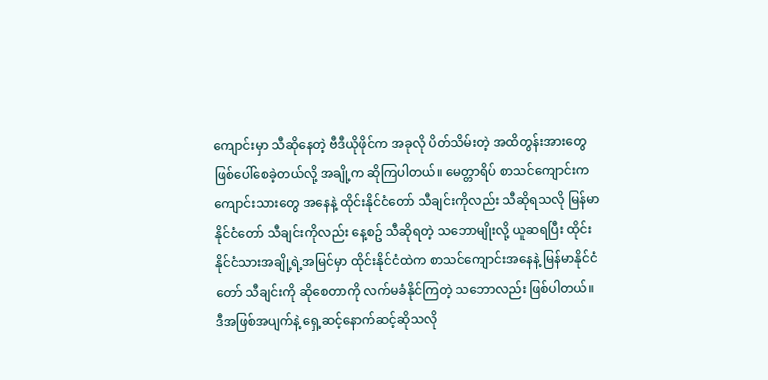ကျောင်းမှာ သီဆိုနေတဲ့ ဗီဒီယိုဖိုင်က အခုလို ပိတ်သိမ်းတဲ့ အထိတွန်းအားတွေ ဖြစ်ပေါ်စေခဲ့တယ်လို့ အချို့က ဆိုကြပါတယ်။ မေတ္တာရိပ် စာသင်ကျောင်းက ကျောင်းသားတွေ အနေနဲ့ ထိုင်းနိုင်ငံတော် သီချင်းကိုလည်း သီဆိုရသလို မြန်မာနိုင်ငံတော် သီချင်းကိုလည်း နေ့စဥ် သီဆိုရတဲ့ သဘောမျိုးလို့ ယူဆရပြီး ထိုင်းနိုင်ငံသားအချို့ရဲ့အမြင်မှာ ထိုင်းနိုင်ငံထဲက စာသင်ကျောင်းအနေနဲ့ မြန်မာနိုင်ငံတော် သီချင်းကို ဆိုစေတာကို လက်မခံနိုင်ကြတဲ့ သဘောလည်း ဖြစ်ပါတယ်။
ဒီအဖြစ်အပျက်နဲ့ ရှေ့ဆင့်နောက်ဆင့်ဆိုသလို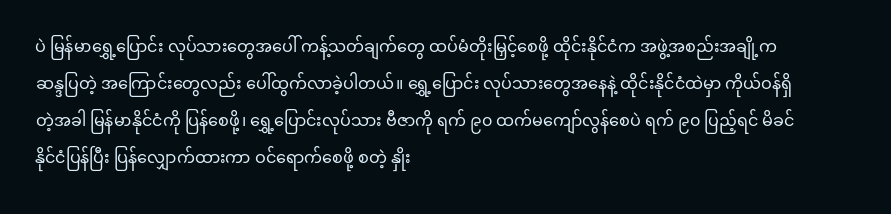ပဲ မြန်မာရွှေ့ပြောင်း လုပ်သားတွေအပေါ် ကန့်သတ်ချက်တွေ ထပ်မံတိုးမြှင့်စေဖို့ ထိုင်းနိုင်ငံက အဖွဲ့အစည်းအချို့က ဆန္ဒပြတဲ့ အကြောင်းတွေလည်း ပေါ်ထွက်လာခဲ့ပါတယ်။ ရွှေ့ပြောင်း လုပ်သားတွေအနေနဲ့ ထိုင်းနိုင်ငံထဲမှာ ကိုယ်ဝန်ရှိတဲ့အခါ မြန်မာနိုင်ငံကို ပြန်စေဖို့၊ ရွှေ့ပြောင်းလုပ်သား ဗီဇာကို ရက် ၉၀ ထက်မကျော်လွန်စေပဲ ရက် ၉၀ ပြည့်ရင် မိခင်နိုင်ငံပြန်ပြီး ပြန်လျှောက်ထားကာ ဝင်ရောက်စေဖို့ စတဲ့ နှိုး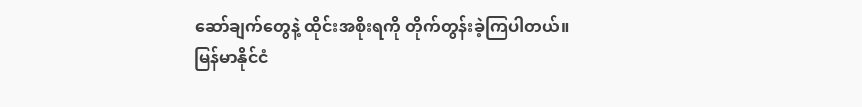ဆော်ချက်တွေနဲ့ ထိုင်းအစိုးရကို တိုက်တွန်းခဲ့ကြပါတယ်။
မြန်မာနိုင်ငံ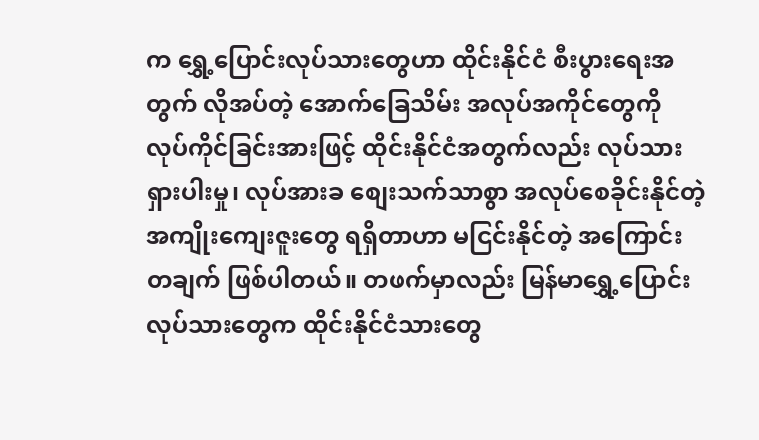က ရွှေ့ပြောင်းလုပ်သားတွေဟာ ထိုင်းနိုင်ငံ စီးပွားရေးအတွက် လိုအပ်တဲ့ အောက်ခြေသိမ်း အလုပ်အကိုင်တွေကို လုပ်ကိုင်ခြင်းအားဖြင့် ထိုင်းနိုင်ငံအတွက်လည်း လုပ်သားရှားပါးမှု၊ လုပ်အားခ စျေးသက်သာစွာ အလုပ်စေခိုင်းနိုင်တဲ့ အကျိုးကျေးဇူးတွေ ရရှိတာဟာ မငြင်းနိုင်တဲ့ အကြောင်းတချက် ဖြစ်ပါတယ်။ တဖက်မှာလည်း မြန်မာရွှေ့ပြောင်း လုပ်သားတွေက ထိုင်းနိုင်ငံသားတွေ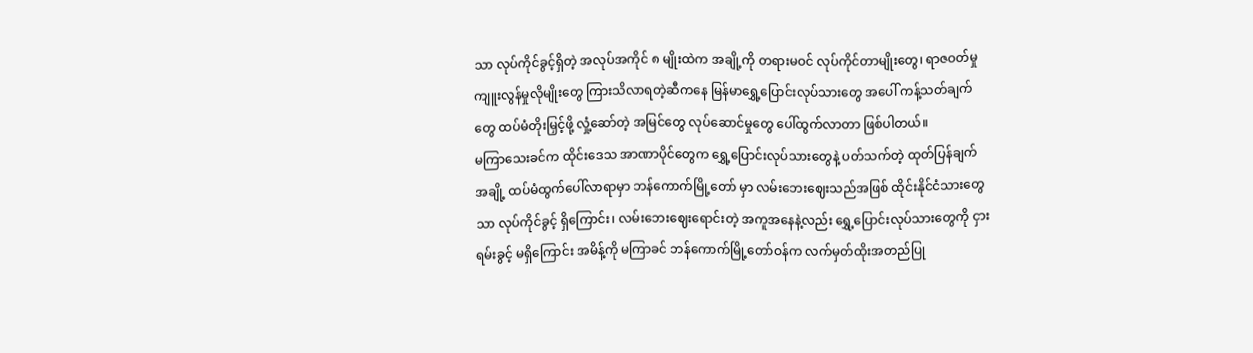သာ လုပ်ကိုင်ခွင့်ရှိတဲ့ အလုပ်အကိုင် ၈ မျိုးထဲက အချို့ကို တရားမဝင် လုပ်ကိုင်တာမျိုးတွေ၊ ရာဇဝတ်မှုကျူးလွန်မှုလိုမျိုးတွေ ကြားသိလာရတဲ့ဆီကနေ မြန်မာရွှေ့ပြောင်းလုပ်သားတွေ အပေါ် ကန့်သတ်ချက်တွေ ထပ်မံတိုးမြှင့်ဖို့ လှုံ့ဆော်တဲ့ အမြင်တွေ လုပ်ဆောင်မှုတွေ ပေါ်ထွက်လာတာ ဖြစ်ပါတယ်။
မကြာသေးခင်က ထိုင်းဒေသ အာဏာပိုင်တွေက ရွှေ့ပြောင်းလုပ်သားတွေနဲ့ ပတ်သက်တဲ့ ထုတ်ပြန်ချက်အချို့ ထပ်မံထွက်ပေါ်လာရာမှာ ဘန်ကောက်မြို့တော် မှာ လမ်းဘေးဈေးသည်အဖြစ် ထိုင်းနိုင်ငံသားတွေသာ လုပ်ကိုင်ခွင့် ရှိကြောင်း၊ လမ်းဘေးဈေးရောင်းတဲ့ အကူအနေနဲ့လည်း ရွှေ့ပြောင်းလုပ်သားတွေကို ငှားရမ်းခွင့် မရှိကြောင်း အမိန့်ကို မကြာခင် ဘန်ကောက်မြို့တော်ဝန်က လက်မှတ်ထိုးအတည်ပြု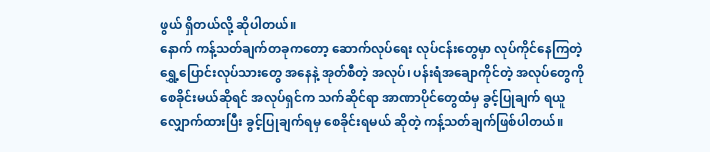ဖွယ် ရှိတယ်လို့ ဆိုပါတယ်။
နောက် ကန့်သတ်ချက်တခုကတော့ ဆောက်လုပ်ရေး လုပ်ငန်းတွေမှာ လုပ်ကိုင်နေကြတဲ့ ရွှေ့ပြောင်းလုပ်သားတွေ အနေနဲ့ အုတ်စီတဲ့ အလုပ်၊ ပန်းရံအချောကိုင်တဲ့ အလုပ်တွေကို စေခိုင်းမယ်ဆိုရင် အလုပ်ရှင်က သက်ဆိုင်ရာ အာဏာပိုင်တွေထံမှ ခွင့်ပြုချက် ရယူလျှောက်ထားပြီး ခွင့်ပြုချက်ရမှ စေခိုင်းရမယ် ဆိုတဲ့ ကန့်သတ်ချက်ဖြစ်ပါတယ်။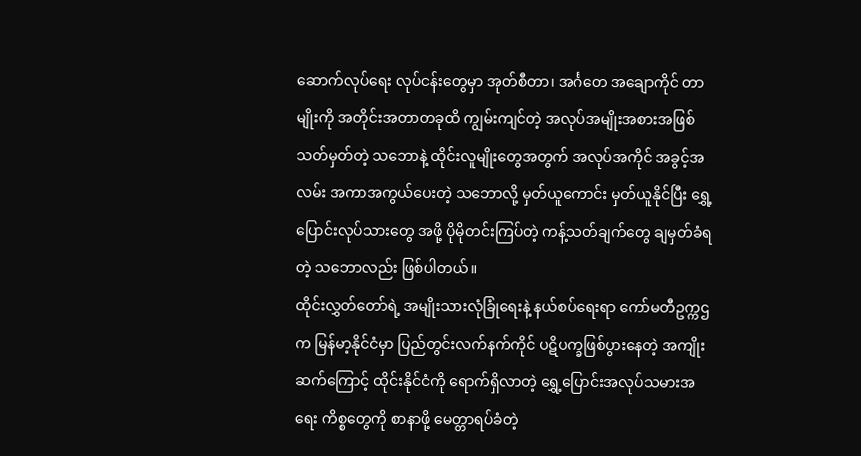ဆောက်လုပ်ရေး လုပ်ငန်းတွေမှာ အုတ်စီတာ၊ အင်္ဂတေ အချောကိုင် တာမျိုးကို အတိုင်းအတာတခုထိ ကျွမ်းကျင်တဲ့ အလုပ်အမျိုးအစားအဖြစ် သတ်မှတ်တဲ့ သဘောနဲ့ ထိုင်းလူမျိုးတွေအတွက် အလုပ်အကိုင် အခွင့်အလမ်း အကာအကွယ်ပေးတဲ့ သဘောလို့ မှတ်ယူကောင်း မှတ်ယူနိုင်ပြီး ရွှေ့ပြောင်းလုပ်သားတွေ အဖို့ ပိုမိုတင်းကြပ်တဲ့ ကန့်သတ်ချက်တွေ ချမှတ်ခံရတဲ့ သဘောလည်း ဖြစ်ပါတယ်။
ထိုင်းလွှတ်တော်ရဲ့ အမျိုးသားလုံခြုံရေးနဲ့ နယ်စပ်ရေးရာ ကော်မတီဥက္ကဌက မြန်မာ့နိုင်ငံမှာ ပြည်တွင်းလက်နက်ကိုင် ပဋိပက္ခဖြစ်ပွားနေတဲ့ အကျိုးဆက်ကြောင့် ထိုင်းနိုင်ငံကို ရောက်ရှိလာတဲ့ ရွှေ့ပြောင်းအလုပ်သမားအရေး ကိစ္စတွေကို စာနာဖို့ မေတ္တာရပ်ခံတဲ့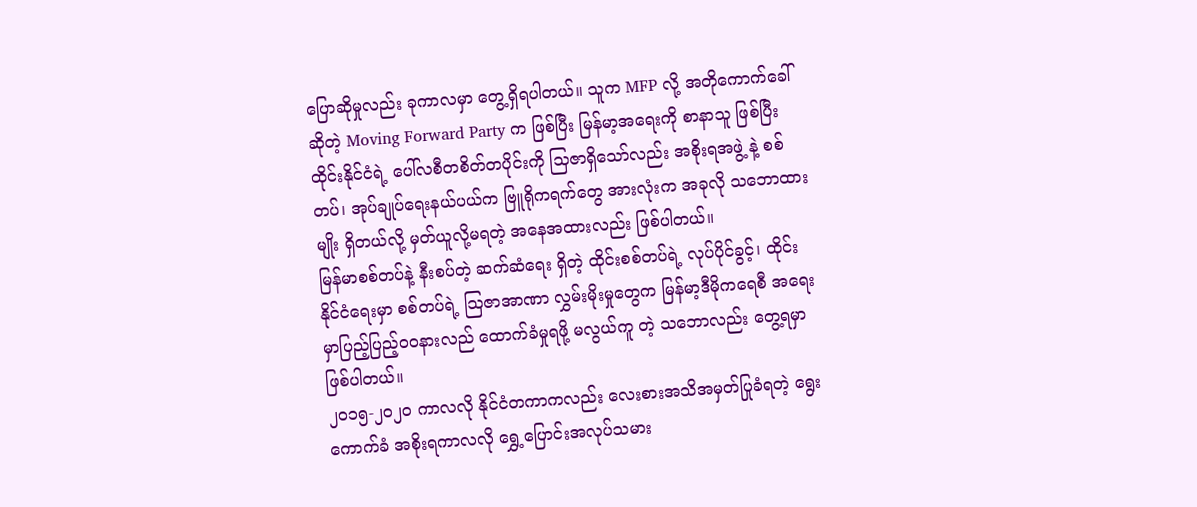ပြောဆိုမှုလည်း ခုကာလမှာ တွေ့ရှိရပါတယ်။ သူက MFP လို့ အတိုကောက်ခေါ်ဆိုတဲ့ Moving Forward Party က ဖြစ်ပြီး မြန်မာ့အရေးကို စာနာသူ ဖြစ်ပြီး ထိုင်းနိုင်ငံရဲ့ ပေါ်လစီတစိတ်တပိုင်းကို သြဇာရှိသော်လည်း အစိုးရအဖွဲ့ နဲ့ စစ်တပ်၊ အုပ်ချုပ်ရေးနယ်ပယ်က ဗြူရိုကရက်တွေ အားလုံးက အခုလို သဘောထားမျိုး ရှိတယ်လို့ မှတ်ယူလို့မရတဲ့ အနေအထားလည်း ဖြစ်ပါတယ်။
မြန်မာစစ်တပ်နဲ့ နီးစပ်တဲ့ ဆက်ဆံရေး ရှိတဲ့ ထိုင်းစစ်တပ်ရဲ့ လုပ်ပိုင်ခွင့်၊ ထိုင်းနိုင်ငံရေးမှာ စစ်တပ်ရဲ့ သြဇာအာဏာ လွှမ်းမိုးမှုတွေက မြန်မာ့ဒီမိုကရေစီ အရေးမှာပြည့်ပြည့်ဝဝနားလည် ထောက်ခံမှုရဖို့ မလွယ်ကူ တဲ့ သဘောလည်း တွေ့ရမှာဖြစ်ပါတယ်။
၂၀၁၅-၂၀၂၀ ကာလလို နိုင်ငံတကာကလည်း လေးစားအသိအမှတ်ပြုခံရတဲ့ ရွေးကောက်ခံ အစိုးရကာလလို ရွှေ့ပြောင်းအလုပ်သမား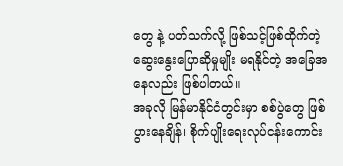တွေ နဲ့ ပတ်သက်လို့ ဖြစ်သင့်ဖြစ်ထိုက်တဲ့ ဆွေးနွေးပြောဆိုမှုမျိုး မရနိုင်တဲ့ အခြေအနေလည်း ဖြစ်ပါတယ်။
အခုလို မြန်မာနိုင်ငံတွင်းမှာ စစ်ပွဲတွေ ဖြစ်ပွားနေချိန်၊ စိုက်ပျိုးရေးလုပ်ငန်းကောင်း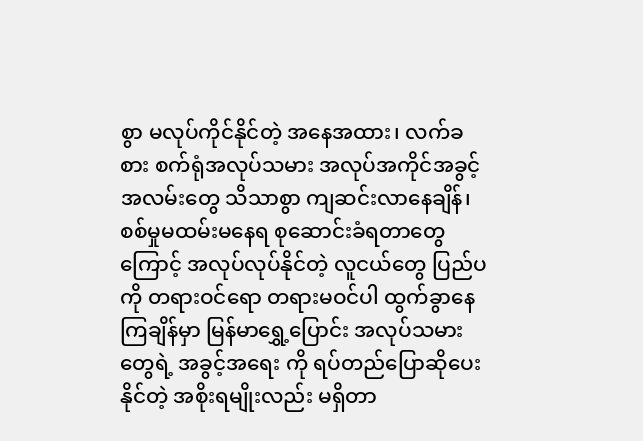စွာ မလုပ်ကိုင်နိုင်တဲ့ အနေအထား၊ လက်ခစား စက်ရုံအလုပ်သမား အလုပ်အကိုင်အခွင့်အလမ်းတွေ သိသာစွာ ကျဆင်းလာနေချိန်၊ စစ်မှုမထမ်းမနေရ စုဆောင်းခံရတာတွေကြောင့် အလုပ်လုပ်နိုင်တဲ့ လူငယ်တွေ ပြည်ပကို တရားဝင်ရော တရားမဝင်ပါ ထွက်ခွာနေကြချိန်မှာ မြန်မာရွှေ့ပြောင်း အလုပ်သမားတွေရဲ့ အခွင့်အရေး ကို ရပ်တည်ပြောဆိုပေးနိုင်တဲ့ အစိုးရမျိုးလည်း မရှိတာ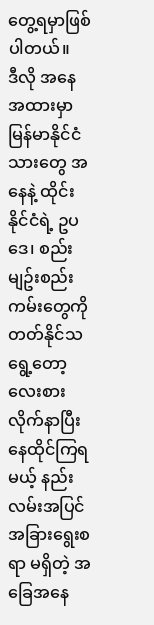တွေ့ရမှာဖြစ်ပါတယ်။
ဒီလို အနေအထားမှာ မြန်မာနိုင်ငံသားတွေ အနေနဲ့ ထိုင်းနိုင်ငံရဲ့ ဥပဒေ၊ စည်းမျဥ်းစည်းကမ်းတွေကို တတ်နိုင်သရွေ့တော့ လေးစားလိုက်နာပြီး နေထိုင်ကြရမယ့် နည်းလမ်းအပြင် အခြားရွေးစရာ မရှိတဲ့ အခြေအနေ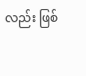လည်း ဖြစ်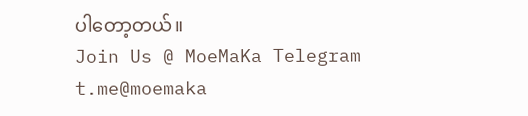ပါတော့တယ်။
Join Us @ MoeMaKa Telegram
t.me@moemaka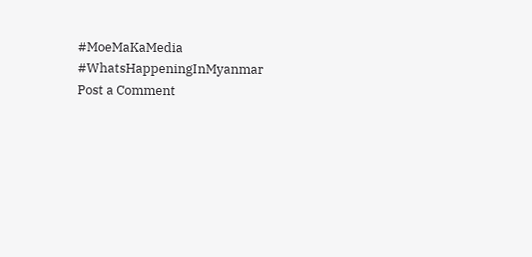#MoeMaKaMedia
#WhatsHappeningInMyanmar
Post a Comment